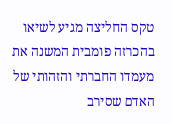טקס החליצה מגיע לשיאו בהכרזה פומבית המשנה את מעמדו החברתי והזהותי של האדם שסירב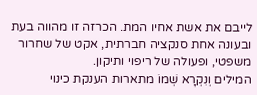לייבם את אשת אחיו המת. הכרזה זו מהווה בעת ובעונה אחת סנקציה חברתית, אקט של שחרור משפטי, ופעולה של ריפוי ותיקון.
המילים וְנִקְרָא שְׁמוֹ מתארות הענקת כינוי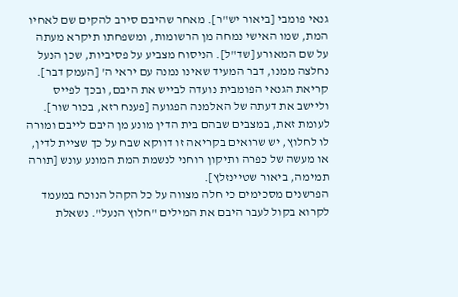גנאי פומבי [ביאור יש"ר]. מאחר שהיבם סירב להקים שם לאחיו המת, שמו האישי נמחה מן הרשומות, ומשפחתו תיקרא מעתה על שם המאורע [שד"ל]. הניסוח מצביע על פסיביות, שכן הנעל נחלצה ממנו, דבר המעיד שאינו נמנה עם יראי ה' [העמק דבר]. קריאת הגנאי הפומבית נועדה לבייש את היבם, ובכך לפייס וליישב את דעתה של האלמנה הפגועה [פענח רזא, בכור שור]. לעומת זאת, במצבים שבהם בית הדין מונע מן היבם לייבם ומורה לו לחלוץ, יש שרואים בקריאה זו דווקא שבח על כך שציית לדין, או מעשה של כפרה ותיקון רוחני לנשמת המת המונע עונש [תורה תמימה, ביאור שטיינזלץ].
הפרשנים מסכימים כי חלה מצווה על כל הקהל הנוכח במעמד לקרוא בקול לעבר היבם את המילים "חלוץ הנעל". נשאלת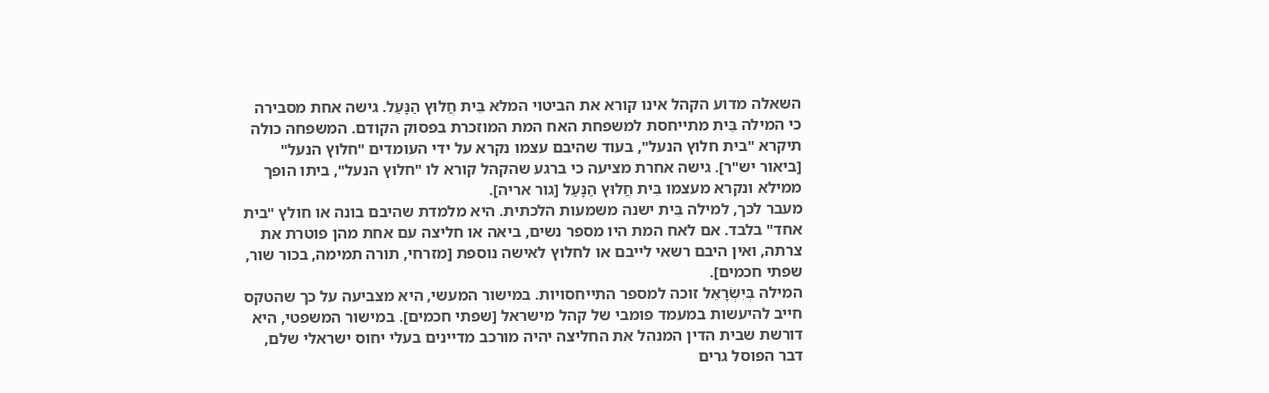השאלה מדוע הקהל אינו קורא את הביטוי המלא בֵּית חֲלוּץ הַנָּעַל. גישה אחת מסבירה כי המילה בֵּית מתייחסת למשפחת האח המת המוזכרת בפסוק הקודם. המשפחה כולה תיקרא "בית חלוץ הנעל", בעוד שהיבם עצמו נקרא על ידי העומדים "חלוץ הנעל" [ביאור יש"ר]. גישה אחרת מציעה כי ברגע שהקהל קורא לו "חלוץ הנעל", ביתו הופך ממילא ונקרא מעצמו בֵּית חֲלוּץ הַנָּעַל [גור אריה].
מעבר לכך, למילה בֵּית ישנה משמעות הלכתית. היא מלמדת שהיבם בונה או חולץ "בית אחד" בלבד. אם לאח המת היו מספר נשים, ביאה או חליצה עם אחת מהן פוטרת את צרתה, ואין היבם רשאי לייבם או לחלוץ לאישה נוספת [מזרחי, תורה תמימה, בכור שור, שפתי חכמים].
המילה בְּיִשְׂרָאֵל זוכה למספר התייחסויות. במישור המעשי, היא מצביעה על כך שהטקס חייב להיעשות במעמד פומבי של קהל מישראל [שפתי חכמים]. במישור המשפטי, היא דורשת שבית הדין המנהל את החליצה יהיה מורכב מדיינים בעלי יחוס ישראלי שלם, דבר הפוסל גרים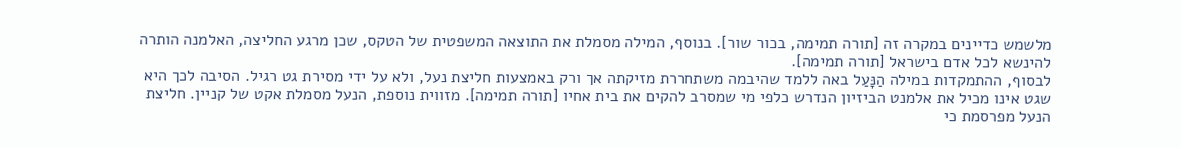מלשמש כדיינים במקרה זה [תורה תמימה, בכור שור]. בנוסף, המילה מסמלת את התוצאה המשפטית של הטקס, שכן מרגע החליצה, האלמנה הותרה להינשא לכל אדם בישראל [תורה תמימה].
לבסוף, ההתמקדות במילה הַנָּעַל באה ללמד שהיבמה משתחררת מזיקתה אך ורק באמצעות חליצת נעל, ולא על ידי מסירת גט רגיל. הסיבה לכך היא שגט אינו מכיל את אלמנט הביזיון הנדרש כלפי מי שמסרב להקים את בית אחיו [תורה תמימה]. מזווית נוספת, הנעל מסמלת אקט של קניין. חליצת הנעל מפרסמת כי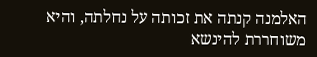האלמנה קנתה את זכותה על נחלתה, והיא משוחררת להינשא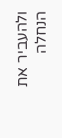ולהעביר את הנחלה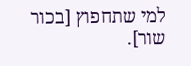למי שתחפוץ [בכור שור].